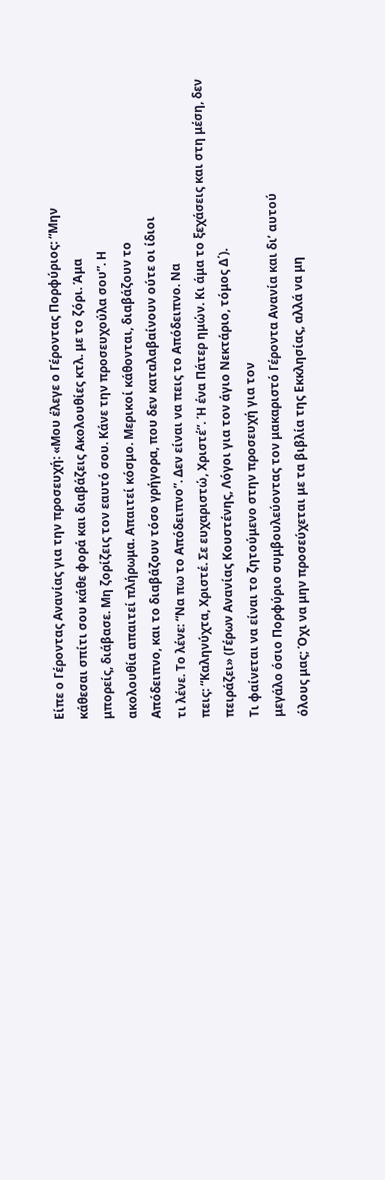Είπε ο Γέροντας Ανανίας για την προσευχή: «Μου έλεγε ο Γέροντας Πορφύριος: “Μην
κάθεσαι σπίτι σου κάθε φορά και διαβάζεις Ακολουθίες κτλ. με το ζόρι. Άμα
μπορείς, διάβασε. Μη ζορίζεις τον εαυτό σου. Κάνε την προσευχούλα σου”. Η
ακολουθία απαιτεί πλήρωμα. Απαιτεί κόσμο. Μερικοί κάθονται, διαβάζουν το
Απόδειπνο, και το διαβάζουν τόσο γρήγορα, που δεν καταλαβαίνουν ούτε οι ίδιοι
τι λένε. Το λένε: “Να πω το Απόδειπνο”. Δεν είναι να πεις το Απόδειπνο. Να
πεις: “Καληνύχτα, Χριστέ. Σε ευχαριστώ, Χριστέ”. Ή ένα Πάτερ ημών. Κι άμα το ξεχάσεις και στη μέση, δεν
πειράζει» (Γέρων Ανανίας Κουστένης, Λόγοι για τον άγιο Νεκτάριο, τόμος Δ΄).
Τι φαίνεται να είναι το ζητούμενο στην προσευχή για τον
μεγάλο όσιο Πορφύριο συμβουλεύοντας τον μακαριστό Γέροντα Ανανία και δι’ αυτού
όλους μας; Όχι να μην προσεύχεται με τα βιβλία της Εκκλησίας, αλλά να μη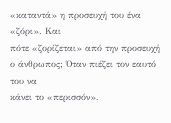«καταντά» η προσευχή του ένα «ζόρι». Και
πότε «ζορίζεται» από την προσευχή ο άνθρωπος; Όταν πιέζει τον εαυτό του να
κάνει το «περισσόν».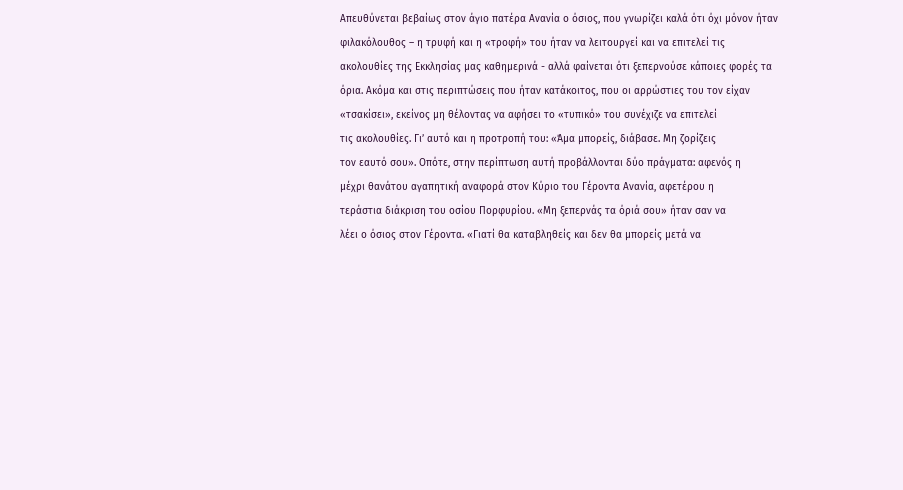Απευθύνεται βεβαίως στον άγιο πατέρα Ανανία ο όσιος, που γνωρίζει καλά ότι όχι μόνον ήταν
φιλακόλουθος – η τρυφή και η «τροφή» του ήταν να λειτουργεί και να επιτελεί τις
ακολουθίες της Εκκλησίας μας καθημερινά - αλλά φαίνεται ότι ξεπερνούσε κάποιες φορές τα
όρια. Ακόμα και στις περιπτώσεις που ήταν κατάκοιτος, που οι αρρώστιες του τον είχαν
«τσακίσει», εκείνος μη θέλοντας να αφήσει το «τυπικό» του συνέχιζε να επιτελεί
τις ακολουθίες. Γι’ αυτό και η προτροπή του: «Άμα μπορείς, διάβασε. Μη ζορίζεις
τον εαυτό σου». Οπότε, στην περίπτωση αυτή προβάλλονται δύο πράγματα: αφενός η
μέχρι θανάτου αγαπητική αναφορά στον Κύριο του Γέροντα Ανανία, αφετέρου η
τεράστια διάκριση του οσίου Πορφυρίου. «Μη ξεπερνάς τα όριά σου» ήταν σαν να
λέει ο όσιος στον Γέροντα. «Γιατί θα καταβληθείς και δεν θα μπορείς μετά να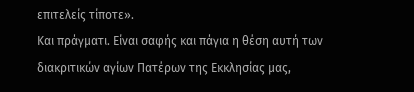επιτελείς τίποτε».
Και πράγματι. Είναι σαφής και πάγια η θέση αυτή των
διακριτικών αγίων Πατέρων της Εκκλησίας μας,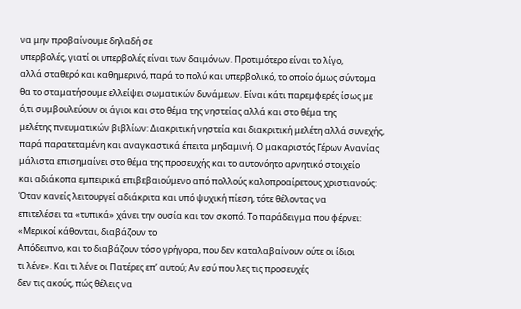να μην προβαίνουμε δηλαδή σε
υπερβολές, γιατί οι υπερβολές είναι των δαιμόνων. Προτιμότερο είναι το λίγο,
αλλά σταθερό και καθημερινό, παρά το πολύ και υπερβολικό, το οποίο όμως σύντομα
θα το σταματήσουμε ελλείψει σωματικών δυνάμεων. Είναι κάτι παρεμφερές ίσως με
ό,τι συμβουλεύουν οι άγιοι και στο θέμα της νηστείας αλλά και στο θέμα της
μελέτης πνευματικών βιβλίων: Διακριτική νηστεία και διακριτική μελέτη αλλά συνεχής,
παρά παρατεταμένη και αναγκαστικά έπειτα μηδαμινή. Ο μακαριστός Γέρων Ανανίας
μάλιστα επισημαίνει στο θέμα της προσευχής και το αυτονόητο αρνητικό στοιχείο
και αδιάκοπα εμπειρικά επιβεβαιούμενο από πολλούς καλοπροαίρετους χριστιανούς:
Όταν κανείς λειτουργεί αδιάκριτα και υπό ψυχική πίεση, τότε θέλοντας να
επιτελέσει τα «τυπικά» χάνει την ουσία και τον σκοπό. Το παράδειγμα που φέρνει:
«Μερικοί κάθονται, διαβάζουν το
Απόδειπνο, και το διαβάζουν τόσο γρήγορα, που δεν καταλαβαίνουν ούτε οι ίδιοι
τι λένε». Και τι λένε οι Πατέρες επ’ αυτού; Αν εσύ που λες τις προσευχές
δεν τις ακούς, πώς θέλεις να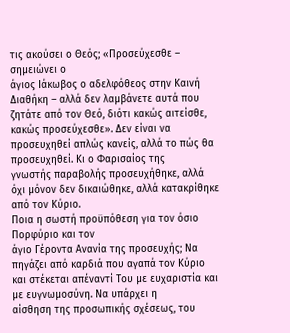τις ακούσει ο Θεός; «Προσεύχεσθε – σημειώνει ο
άγιος Ιάκωβος ο αδελφόθεος στην Καινή Διαθήκη – αλλά δεν λαμβάνετε αυτά που
ζητάτε από τον Θεό, διότι κακώς αιτείσθε, κακώς προσεύχεσθε». Δεν είναι να
προσευχηθεί απλώς κανείς, αλλά το πώς θα προσευχηθεί. Κι ο Φαρισαίος της
γνωστής παραβολής προσευχήθηκε, αλλά όχι μόνον δεν δικαιώθηκε, αλλά κατακρίθηκε
από τον Κύριο.
Ποια η σωστή προϋπόθεση για τον όσιο Πορφύριο και τον
άγιο Γέροντα Ανανία της προσευχής; Να πηγάζει από καρδιά που αγαπά τον Κύριο
και στέκεται απέναντί Του με ευχαριστία και με ευγνωμοσύνη. Να υπάρχει η
αίσθηση της προσωπικής σχέσεως, του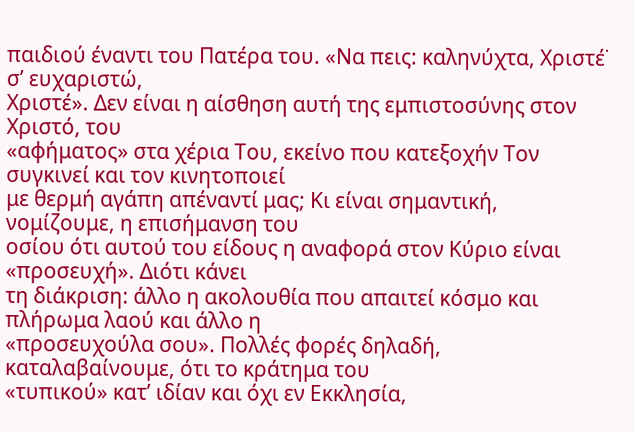παιδιού έναντι του Πατέρα του. «Να πεις: καληνύχτα, Χριστέ˙ σ’ ευχαριστώ,
Χριστέ». Δεν είναι η αίσθηση αυτή της εμπιστοσύνης στον Χριστό, του
«αφήματος» στα χέρια Του, εκείνο που κατεξοχήν Τον συγκινεί και τον κινητοποιεί
με θερμή αγάπη απέναντί μας; Κι είναι σημαντική, νομίζουμε, η επισήμανση του
οσίου ότι αυτού του είδους η αναφορά στον Κύριο είναι «προσευχή». Διότι κάνει
τη διάκριση: άλλο η ακολουθία που απαιτεί κόσμο και πλήρωμα λαού και άλλο η
«προσευχούλα σου». Πολλές φορές δηλαδή, καταλαβαίνουμε, ότι το κράτημα του
«τυπικού» κατ’ ιδίαν και όχι εν Εκκλησία,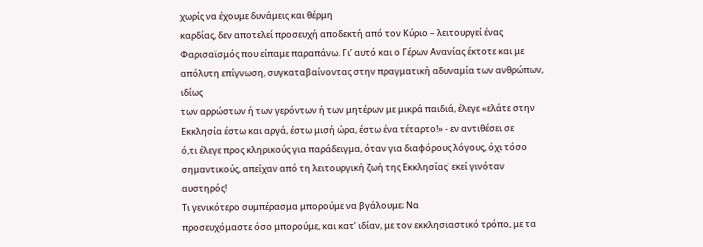χωρίς να έχουμε δυνάμεις και θέρμη
καρδίας, δεν αποτελεί προσευχή αποδεκτή από τον Κύριο – λειτουργεί ένας
Φαρισαϊσμός που είπαμε παραπάνω. Γι’ αυτό και ο Γέρων Ανανίας έκτοτε και με
απόλυτη επίγνωση, συγκαταβαίνοντας στην πραγματική αδυναμία των ανθρώπων, ιδίως
των αρρώστων ή των γερόντων ή των μητέρων με μικρά παιδιά, έλεγε «ελάτε στην
Εκκλησία έστω και αργά, έστω μισή ώρα, έστω ένα τέταρτο!» - εν αντιθέσει σε
ό,τι έλεγε προς κληρικούς για παράδειγμα, όταν για διαφόρους λόγους, όχι τόσο
σημαντικούς, απείχαν από τη λειτουργική ζωή της Εκκλησίας˙ εκεί γινόταν
αυστηρός!
Τι γενικότερο συμπέρασμα μπορούμε να βγάλουμε; Να
προσευχόμαστε όσο μπορούμε, και κατ’ ιδίαν, με τον εκκλησιαστικό τρόπο, με τα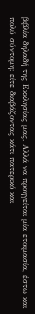βιβλία δηλαδή της Εκκλησίας μας. Αλλά να προηγείται μία ετοιμασία, έστω και
πολύ σύντομη: είτε διαβάζοντας κάτι πατερικό και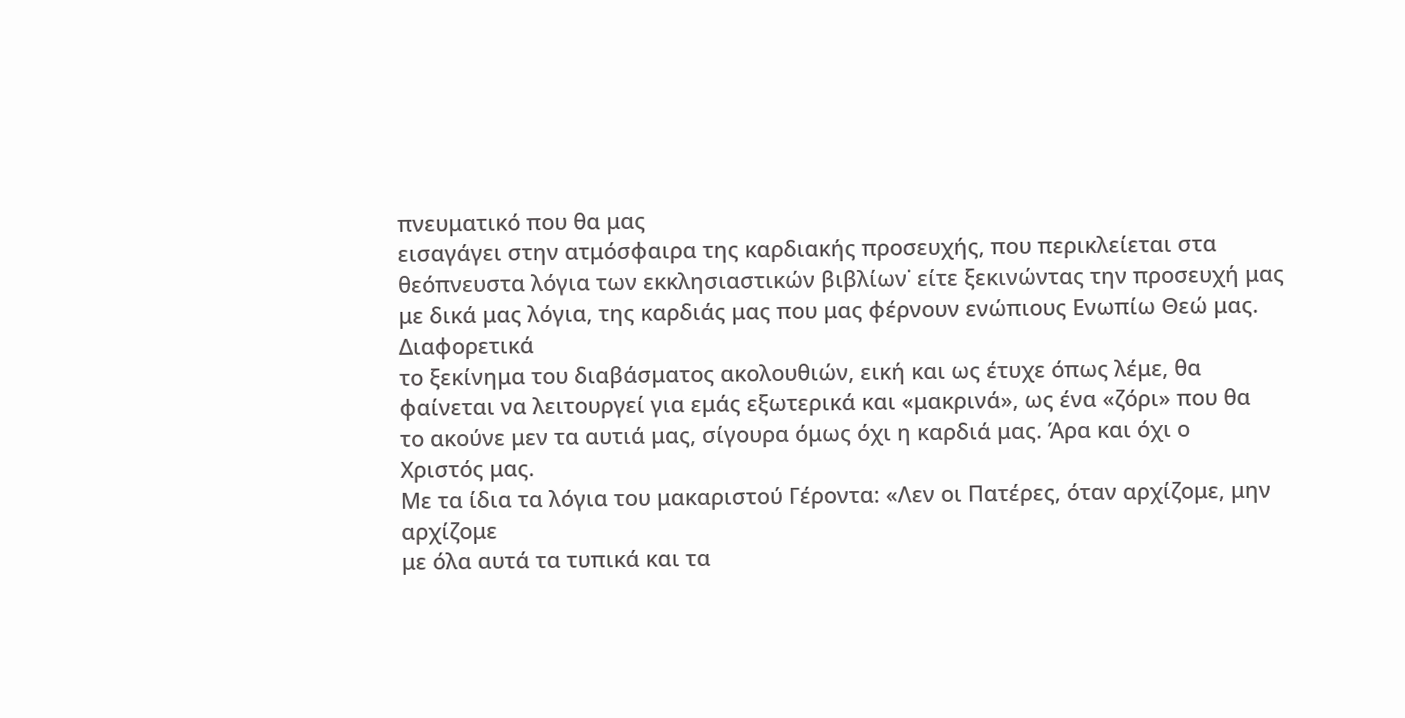πνευματικό που θα μας
εισαγάγει στην ατμόσφαιρα της καρδιακής προσευχής, που περικλείεται στα
θεόπνευστα λόγια των εκκλησιαστικών βιβλίων˙ είτε ξεκινώντας την προσευχή μας
με δικά μας λόγια, της καρδιάς μας που μας φέρνουν ενώπιους Ενωπίω Θεώ μας. Διαφορετικά
το ξεκίνημα του διαβάσματος ακολουθιών, εική και ως έτυχε όπως λέμε, θα
φαίνεται να λειτουργεί για εμάς εξωτερικά και «μακρινά», ως ένα «ζόρι» που θα
το ακούνε μεν τα αυτιά μας, σίγουρα όμως όχι η καρδιά μας. Άρα και όχι ο
Χριστός μας.
Με τα ίδια τα λόγια του μακαριστού Γέροντα: «Λεν οι Πατέρες, όταν αρχίζομε, μην αρχίζομε
με όλα αυτά τα τυπικά και τα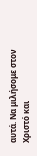αυτά. Να μιλήσομε στον Χριστό και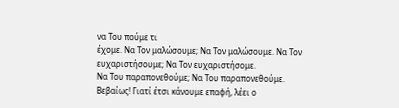να Του πούμε τι
έχομε. Να Τον μαλώσουμε; Να Τον μαλώσουμε. Να Τον ευχαριστήσουμε; Να Τον ευχαριστήσομε.
Να Του παραπονεθούμε; Να Του παραπονεθούμε. Βεβαίως! Γιατί έτσι κάνουμε επαφή, λέει ο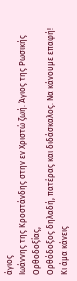άγιος
Ιωάννης της Κροστάνδης στην εν Χριστώ ζωή. Άγιος της Ρωσικής Ορθοδοξίας,
Ορθόδοξος δηλαδή, πατέρας και διδάσκαλος. Να κάνουμε επαφή! Κι άμα κάνεις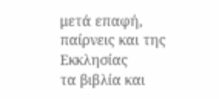μετά επαφή, παίρνεις και της Εκκλησίας
τα βιβλία και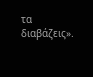τα διαβάζεις».